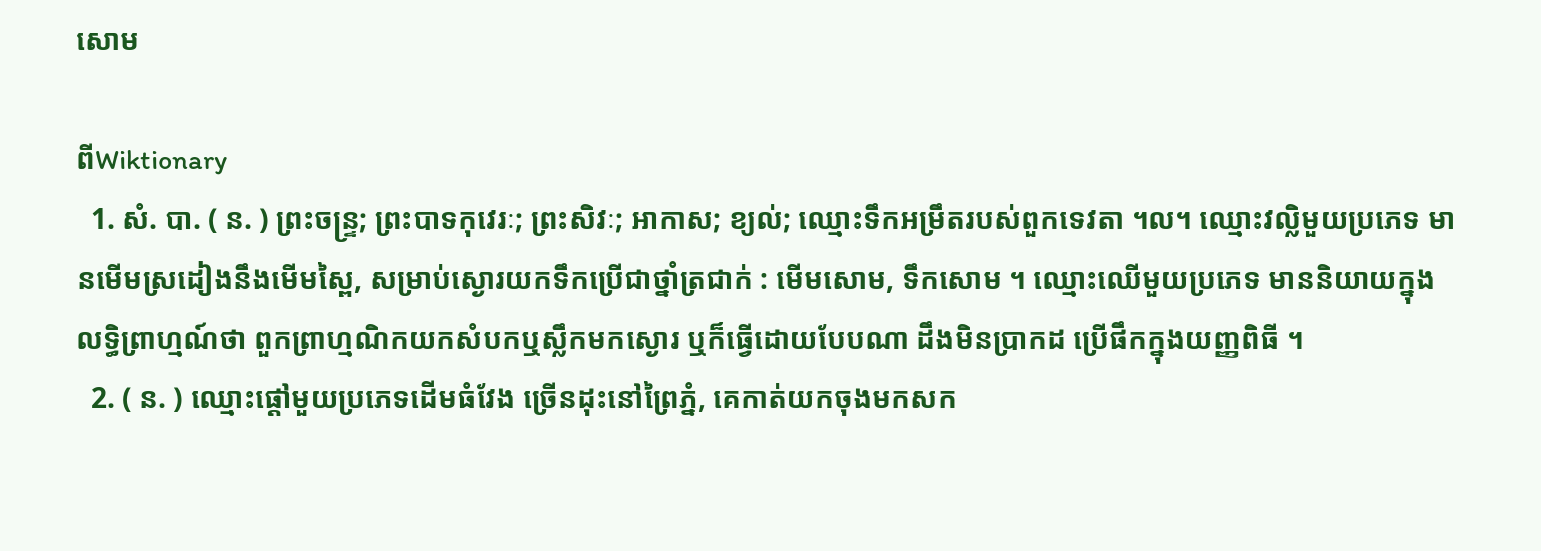សោម

ពីWiktionary
  1. សំ. បា. ( ន. ) ព្រះចន្រ្ទ; ព្រះបាទកុវេរៈ; ព្រះសិវៈ; អាកាស; ខ្យល់; ឈ្មោះទឹកអម្រឹតរបស់ពួកទេវតា ។ល។ ឈ្មោះវល្លិមួយប្រភេទ មានមើមស្រដៀងនឹងមើមស្ពៃ, សម្រាប់ស្ងោរយកទឹកប្រើជាថ្នាំត្រជាក់ : មើមសោម, ទឹកសោម ។ ឈ្មោះឈើមួយប្រភេទ មាននិយាយក្នុងលទ្ធិព្រាហ្មណ៍ថា ពួកព្រាហ្មណិកយកសំបកឬស្លឹកមកស្ងោរ ឬក៏ធ្វើដោយបែបណា ដឹងមិនប្រាកដ ប្រើផឹកក្នុងយញ្ញពិធី ។
  2. ( ន. ) ឈ្មោះផ្តៅមួយប្រភេទដើមធំវែង ច្រើនដុះនៅព្រៃភ្នំ, គេកាត់យកចុងមកសក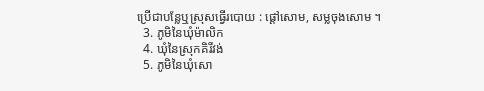ប្រើជាបន្លែឬស្រុសធ្វើរបោយ : ផ្តៅសោម, សម្លចុងសោម ។
  3. ភូមិនៃឃុំម៉ាលិក
  4. ឃុំនៃស្រុកគិរីវង់
  5. ភូមិនៃឃុំសោ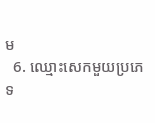ម
  6. ឈ្មោះសេកមួយប្រភេទ